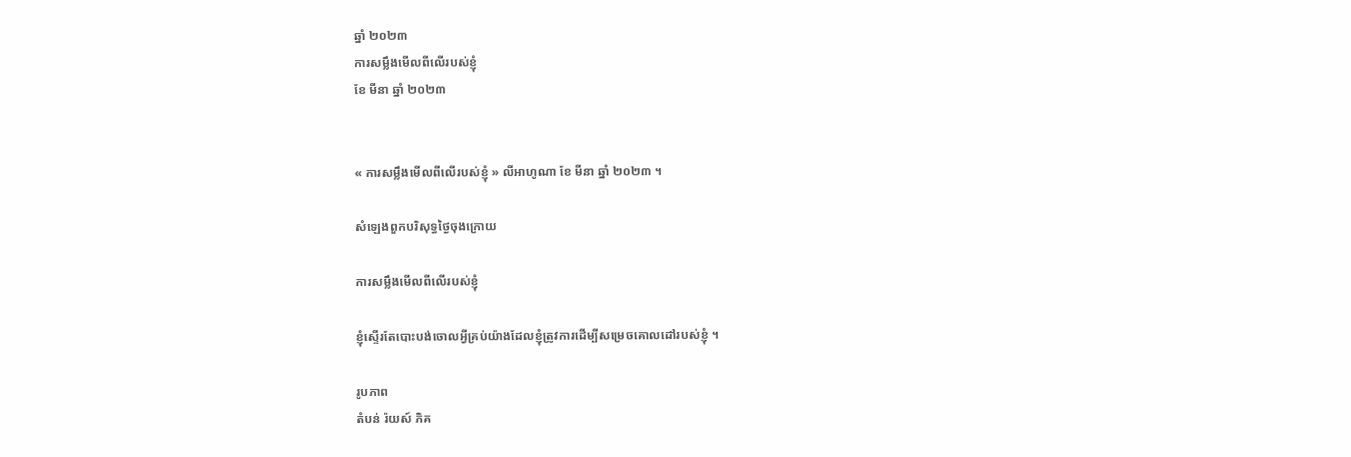ឆ្នាំ ២០២៣
ការសម្លឹងមើលពីលើរបស់ខ្ញុំ
ខែ មីនា ឆ្នាំ ២០២៣


« ការសម្លឹងមើលពីលើរបស់ខ្ញុំ » លីអាហូណា ខែ មីនា ឆ្នាំ ២០២៣ ។

សំឡេងពួកបរិសុទ្ធថ្ងៃចុងក្រោយ

ការសម្លឹងមើលពីលើរបស់ខ្ញុំ

ខ្ញុំស្ទើរតែបោះបង់ចោលអ្វីគ្រប់យ៉ាងដែលខ្ញុំត្រូវការដើម្បីសម្រេចគោលដៅរបស់ខ្ញុំ ។

រូបភាព
តំបន់ រ៉យស៍ ភិគ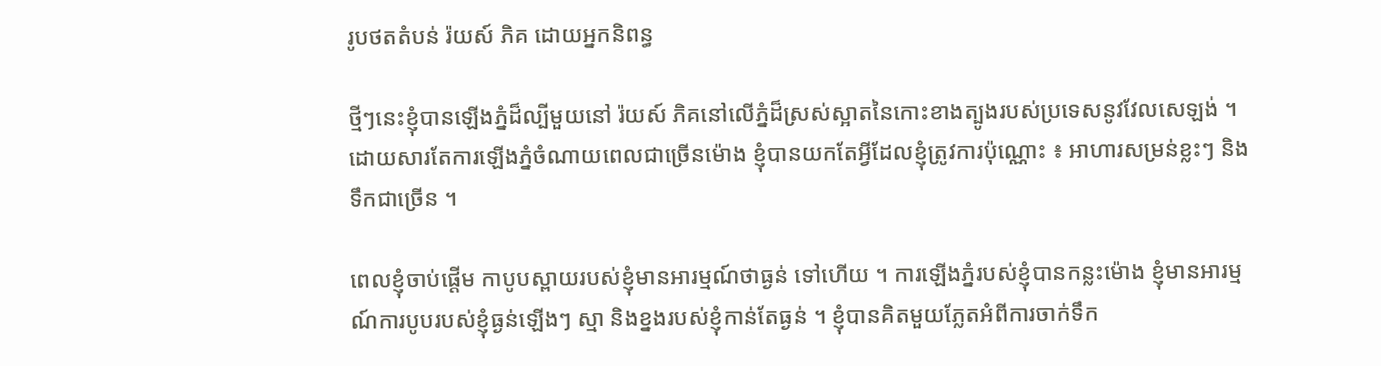រូបថតតំបន់ រ៉យស៍ ភិគ ដោយអ្នកនិពន្ធ

ថ្មីៗនេះខ្ញុំបានឡើងភ្នំដ៏ល្បីមួយនៅ រ៉យស៍ ភិគនៅលើភ្នំដ៏ស្រស់ស្អាតនៃកោះខាងត្បូងរបស់ប្រទេសនូវវែលសេឡង់ ។ ដោយសារតែការឡើងភ្នំចំណាយពេលជាច្រើនម៉ោង ខ្ញុំបានយកតែអ្វីដែលខ្ញុំត្រូវការប៉ុណ្ណោះ ៖ អាហារសម្រន់ខ្លះៗ និងទឹកជាច្រើន ។

ពេលខ្ញុំចាប់ផ្តើម កាបូបស្ពាយរបស់ខ្ញុំមានអារម្មណ៍ថាធ្ងន់ ទៅហើយ ។ ការឡើងភ្នំរបស់ខ្ញុំបានកន្លះម៉ោង ខ្ញុំមានអារម្មណ៍ការបូបរបស់ខ្ញុំធ្ងន់ឡើងៗ ស្មា និងខ្នងរបស់ខ្ញុំកាន់តែធ្ងន់ ។ ខ្ញុំបានគិតមួយភ្លែតអំពីការចាក់ទឹក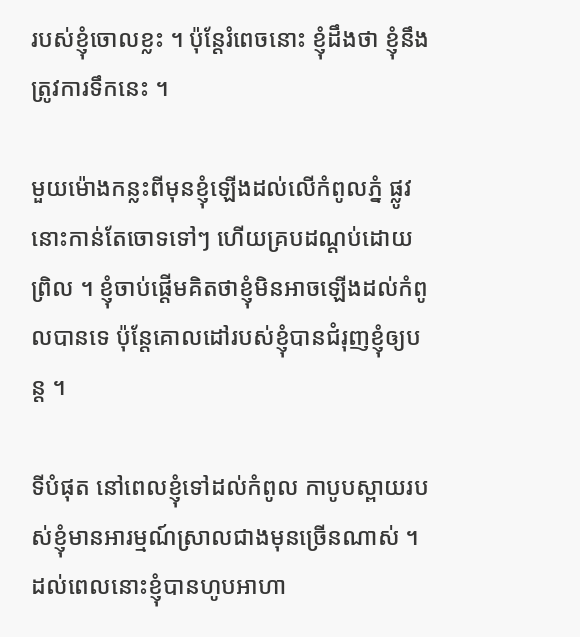របស់ខ្ញុំចោលខ្លះ ។ ប៉ុន្តែរំពេចនោះ ខ្ញុំដឹងថា ខ្ញុំនឹងត្រូវការទឹកនេះ ។

មួយម៉ោងកន្លះពីមុនខ្ញុំឡើងដល់លើកំពូលភ្នំ ផ្លូវនោះកាន់តែចោទទៅៗ ហើយគ្របដណ្តប់ដោយព្រិល ។ ខ្ញុំចាប់ផ្តើមគិតថាខ្ញុំមិនអាចឡើងដល់កំពូលបានទេ ប៉ុន្តែគោលដៅរបស់ខ្ញុំបានជំរុញខ្ញុំឲ្យបន្ត ។

ទីបំផុត នៅពេលខ្ញុំទៅដល់កំពូល កាបូបស្ពាយរបស់ខ្ញុំមានអារម្មណ៍ស្រាលជាងមុនច្រើនណាស់ ។ ដល់ពេលនោះខ្ញុំបានហូបអាហា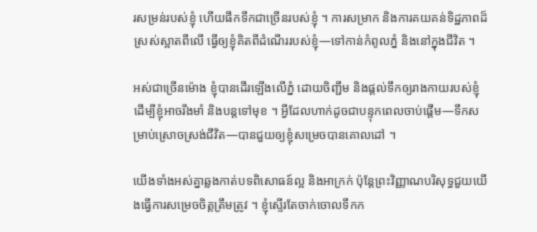រសម្រន់របស់ខ្ញុំ ហើយផឹកទឹកជាច្រើនរបស់ខ្ញុំ ។ ការសម្រាក និងការគយគន់ទិដ្ឋភាពដ៏ស្រស់ស្អាតពីលើ ធ្វើឲ្យខ្ញុំគិតពីដំណើររបស់ខ្ញុំ—ទៅកាន់កំពូលភ្នំ និងនៅក្នុងជីវិត ។

អស់ជាច្រើនម៉ោង ខ្ញុំបានដើរឡើងលើភ្នំ ដោយចិញ្ជឹម និងផ្តល់ទឹកឲ្យរាងកាយរបស់ខ្ញុំ ដើម្បីខ្ញុំអាចរឹងមាំ និងបន្តទៅមុខ ។ អ្វីដែលហាក់ដូចជាបន្ទុកពេលចាប់ផ្តើម—ទឹកសម្រាប់ស្រោចស្រង់ជីវិត—បានជួយឲ្យខ្ញុំសម្រេចបានគោលដៅ ។

យើងទាំងអស់គ្នាឆ្លងកាត់បទពិសោធន៍ល្អ និងអាក្រក់ ប៉ុន្តែព្រះវិញ្ញាណបរិសុទ្ធជួយយើងធ្វើការសម្រេចចិត្តត្រឹមត្រូវ ។ ខ្ញុំស្ទើរតែចាក់ចោលទឹកក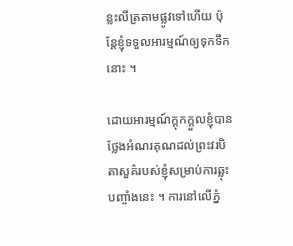ន្លះលីត្រតាមផ្លូវទៅហើយ ប៉ុន្តែខ្ញុំទទួលអារម្មណ៍ឲ្យទុកទឹកនោះ ។

ដោយអារម្មណ៍ក្តុកក្តួលខ្ញុំបានថ្លែងអំណរគុណដល់ព្រះវរបិតាសួគ៌របស់ខ្ញុំសម្រាប់ការឆ្លុះបញ្ចាំងនេះ ។ ការនៅលើភ្នំ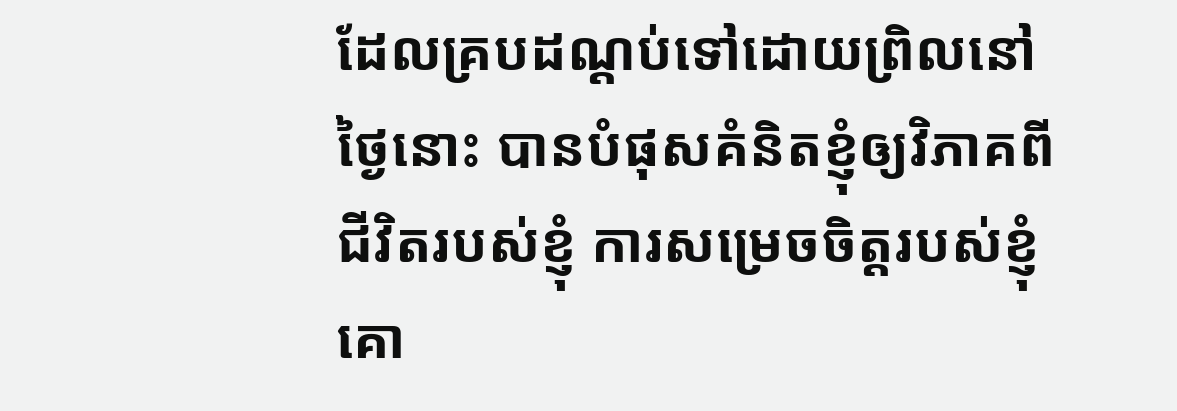ដែលគ្របដណ្តប់ទៅដោយព្រិលនៅថ្ងៃនោះ បានបំផុសគំនិតខ្ញុំឲ្យវិភាគពីជីវិតរបស់ខ្ញុំ ការសម្រេចចិត្តរបស់ខ្ញុំ គោ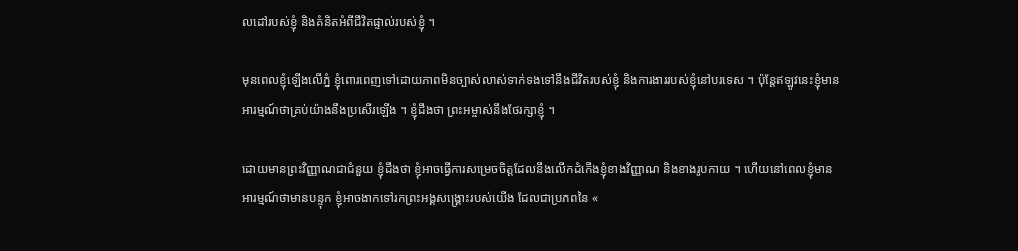លដៅរបស់ខ្ញុំ និងគំនិតអំពីជីវិតផ្ទាល់របស់ខ្ញុំ ។

មុនពេលខ្ញុំឡើងលើភ្នំ ខ្ញុំពោរពេញទៅដោយភាពមិនច្បាស់លាស់ទាក់ទងទៅនឹងជីវិតរបស់ខ្ញុំ និងការងាររបស់ខ្ញុំនៅបរទេស ។ ប៉ុន្តែឥឡូវនេះខ្ញុំមានអារម្មណ៍ថាគ្រប់យ៉ាងនឹងប្រសើរឡើង ។ ខ្ញុំដឹងថា ព្រះអម្ចាស់នឹងថែរក្សាខ្ញុំ ។

ដោយមានព្រះវិញ្ញាណជាជំនួយ ខ្ញុំដឹងថា ខ្ញុំអាចធ្វើការសម្រេចចិត្តដែលនឹងលើកដំកើងខ្ញុំខាងវិញ្ញាណ និងខាងរូបកាយ ។ ហើយនៅពេលខ្ញុំមានអារម្មណ៍ថាមានបន្ទុក ខ្ញុំអាចងាកទៅរកព្រះអង្គសង្រ្គោះរបស់យើង ដែលជាប្រភពនៃ «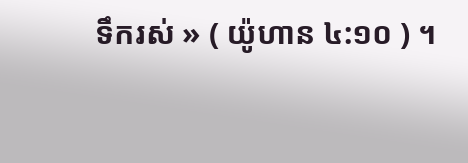ទឹករស់ » ( យ៉ូហាន ៤:១០ ) ។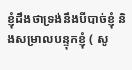ខ្ញុំដឹងថាទ្រង់នឹងបីបាច់ខ្ញុំ និងសម្រាលបន្ទុកខ្ញុំ ( សូ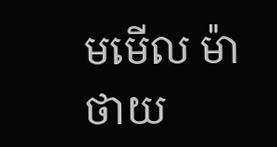មមើល ម៉ាថាយ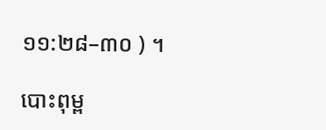១១:២៨–៣០ ) ។

បោះពុម្ព